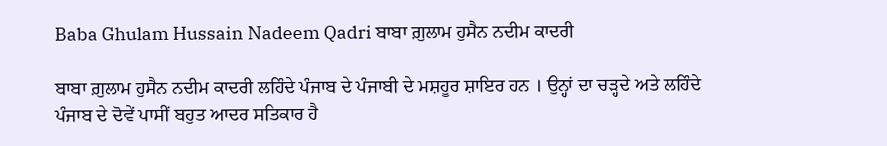Baba Ghulam Hussain Nadeem Qadri ਬਾਬਾ ਗ਼ੁਲਾਮ ਹੁਸੈਨ ਨਦੀਮ ਕਾਦਰੀ

ਬਾਬਾ ਗ਼ੁਲਾਮ ਹੁਸੈਨ ਨਦੀਮ ਕਾਦਰੀ ਲਹਿੰਦੇ ਪੰਜਾਬ ਦੇ ਪੰਜਾਬੀ ਦੇ ਮਸ਼ਹੂਰ ਸ਼ਾਇਰ ਹਨ । ਉਨ੍ਹਾਂ ਦਾ ਚੜ੍ਹਦੇ ਅਤੇ ਲਹਿੰਦੇ ਪੰਜਾਬ ਦੇ ਦੋਵੇਂ ਪਾਸੀਂ ਬਹੁਤ ਆਦਰ ਸਤਿਕਾਰ ਹੈ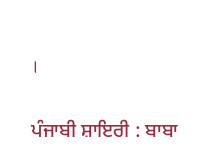।

ਪੰਜਾਬੀ ਸ਼ਾਇਰੀ : ਬਾਬਾ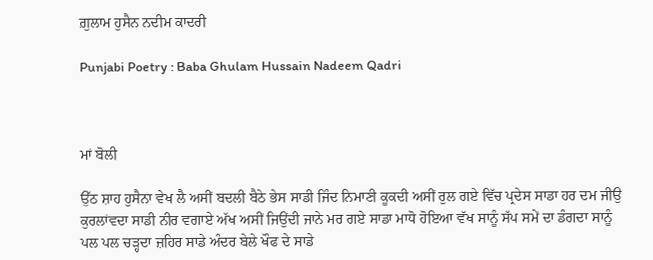ਗ਼ੁਲਾਮ ਹੁਸੈਨ ਨਦੀਮ ਕਾਦਰੀ

Punjabi Poetry : Baba Ghulam Hussain Nadeem Qadri



ਮਾਂ ਬੋਲੀ

ਉੱਠ ਸ਼ਾਹ ਹੁਸੈਨਾ ਵੇਖ ਲੈ ਅਸੀਂ ਬਦਲੀ ਬੈਠੇ ਭੇਸ ਸਾਡੀ ਜਿੰਦ ਨਿਮਾਣੀ ਕੂਕਦੀ ਅਸੀਂ ਰੁਲ ਗਏ ਵਿੱਚ ਪ੍ਰਦੇਸ ਸਾਡਾ ਹਰ ਦਮ ਜੀਉ ਕੁਰਲਾਂਵਦਾ ਸਾਡੀ ਨੀਰ ਵਗਾਏ ਅੱਖ ਅਸੀਂ ਜਿਉਂਦੀ ਜਾਨੇ ਮਰ ਗਏ ਸਾਡਾ ਮਾਧੋ ਹੋਇਆ ਵੱਖ ਸਾਨੂੰ ਸੱਪ ਸਮੇਂ ਦਾ ਡੰਗਦਾ ਸਾਨੂੰ ਪਲ ਪਲ ਚੜ੍ਹਦਾ ਜ਼ਹਿਰ ਸਾਡੇ ਅੰਦਰ ਬੇਲੇ ਖੌਫ ਦੇ ਸਾਡੇ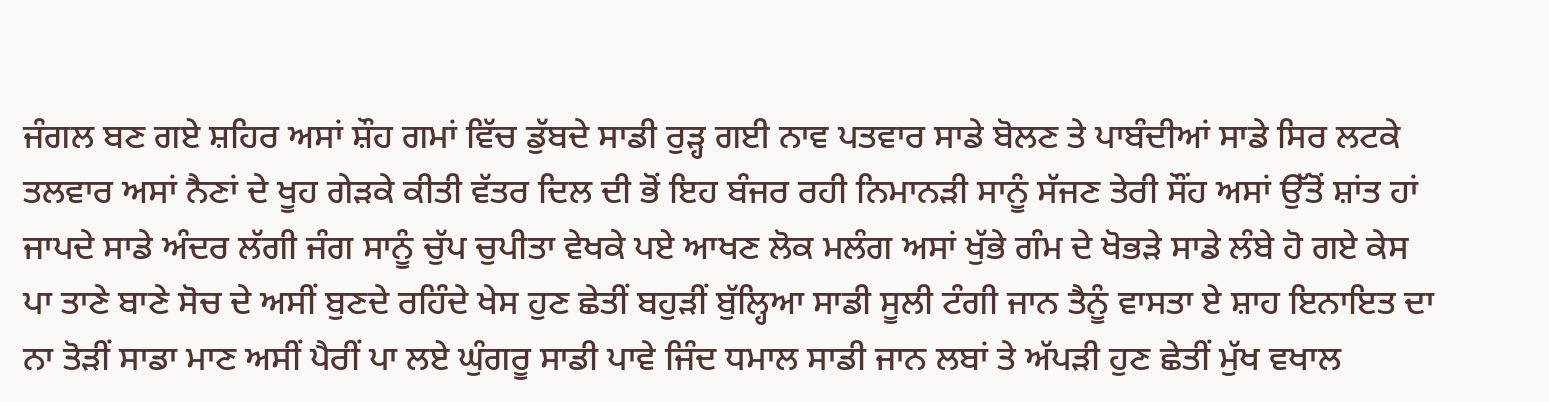ਜੰਗਲ ਬਣ ਗਏ ਸ਼ਹਿਰ ਅਸਾਂ ਸ਼ੌਹ ਗਮਾਂ ਵਿੱਚ ਡੁੱਬਦੇ ਸਾਡੀ ਰੁੜ੍ਹ ਗਈ ਨਾਵ ਪਤਵਾਰ ਸਾਡੇ ਬੋਲਣ ਤੇ ਪਾਬੰਦੀਆਂ ਸਾਡੇ ਸਿਰ ਲਟਕੇ ਤਲਵਾਰ ਅਸਾਂ ਨੈਣਾਂ ਦੇ ਖੂਹ ਗੇੜਕੇ ਕੀਤੀ ਵੱਤਰ ਦਿਲ ਦੀ ਭੋਂ ਇਹ ਬੰਜਰ ਰਹੀ ਨਿਮਾਨੜੀ ਸਾਨੂੰ ਸੱਜਣ ਤੇਰੀ ਸੌਂਹ ਅਸਾਂ ਉੱਤੋਂ ਸ਼ਾਂਤ ਹਾਂ ਜਾਪਦੇ ਸਾਡੇ ਅੰਦਰ ਲੱਗੀ ਜੰਗ ਸਾਨੂੰ ਚੁੱਪ ਚੁਪੀਤਾ ਵੇਖਕੇ ਪਏ ਆਖਣ ਲੋਕ ਮਲੰਗ ਅਸਾਂ ਖੁੱਭੇ ਗੰਮ ਦੇ ਖੋਭੜੇ ਸਾਡੇ ਲੰਬੇ ਹੋ ਗਏ ਕੇਸ ਪਾ ਤਾਣੇ ਬਾਣੇ ਸੋਚ ਦੇ ਅਸੀਂ ਬੁਣਦੇ ਰਹਿੰਦੇ ਖੇਸ ਹੁਣ ਛੇਤੀਂ ਬਹੁੜੀਂ ਬੁੱਲ੍ਹਿਆ ਸਾਡੀ ਸੂਲੀ ਟੰਗੀ ਜਾਨ ਤੈਨੂੰ ਵਾਸਤਾ ਏ ਸ਼ਾਹ ਇਨਾਇਤ ਦਾ ਨਾ ਤੋੜੀਂ ਸਾਡਾ ਮਾਣ ਅਸੀਂ ਪੈਰੀਂ ਪਾ ਲਏ ਘੁੰਗਰੂ ਸਾਡੀ ਪਾਵੇ ਜਿੰਦ ਧਮਾਲ ਸਾਡੀ ਜਾਨ ਲਬਾਂ ਤੇ ਅੱਪੜੀ ਹੁਣ ਛੇਤੀਂ ਮੁੱਖ ਵਖਾਲ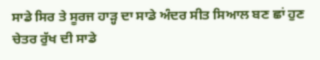ਸਾਡੇ ਸਿਰ ਤੇ ਸੂਰਜ ਹਾੜ੍ਹ ਦਾ ਸਾਡੇ ਅੰਦਰ ਸੀਤ ਸਿਆਲ ਬਣ ਛਾਂ ਹੁਣ ਚੇਤਰ ਰੁੱਖ ਦੀ ਸਾਡੇ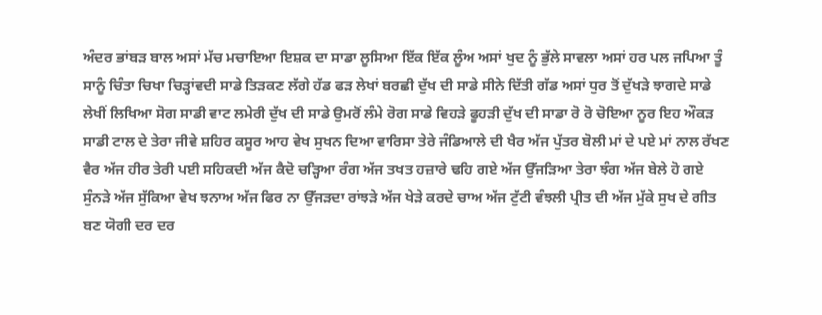ਅੰਦਰ ਭਾਂਬੜ ਬਾਲ ਅਸਾਂ ਮੱਚ ਮਚਾਇਆ ਇਸ਼ਕ ਦਾ ਸਾਡਾ ਲੂਸਿਆ ਇੱਕ ਇੱਕ ਲੂੰਅ ਅਸਾਂ ਖੁਦ ਨੂੰ ਭੁੱਲੇ ਸਾਵਲਾ ਅਸਾਂ ਹਰ ਪਲ ਜਪਿਆ ਤੂੰ ਸਾਨੂੰ ਚਿੰਤਾ ਚਿਖਾ ਚਿੜ੍ਹਾਂਵਦੀ ਸਾਡੇ ਤਿੜਕਣ ਲੱਗੇ ਹੱਡ ਫੜ ਲੇਖਾਂ ਬਰਛੀ ਦੁੱਖ ਦੀ ਸਾਡੇ ਸੀਨੇ ਦਿੱਤੀ ਗੱਡ ਅਸਾਂ ਧੁਰ ਤੋਂ ਦੁੱਖੜੇ ਝਾਗਦੇ ਸਾਡੇ ਲੇਖੀਂ ਲਿਖਿਆ ਸੋਗ ਸਾਡੀ ਵਾਟ ਲਮੇਰੀ ਦੁੱਖ ਦੀ ਸਾਡੇ ਉਮਰੋਂ ਲੰਮੇ ਰੋਗ ਸਾਡੇ ਵਿਹੜੇ ਫੂਹੜੀ ਦੁੱਖ ਦੀ ਸਾਡਾ ਰੋ ਰੋ ਚੋਇਆ ਨੂਰ ਇਹ ਔਕੜ ਸਾਡੀ ਟਾਲ ਦੇ ਤੇਰਾ ਜੀਵੇ ਸ਼ਹਿਰ ਕਸੂਰ ਆਹ ਵੇਖ ਸੁਖਨ ਦਿਆ ਵਾਰਿਸਾ ਤੇਰੇ ਜੰਡਿਆਲੇ ਦੀ ਖੈਰ ਅੱਜ ਪੁੱਤਰ ਬੋਲੀ ਮਾਂ ਦੇ ਪਏ ਮਾਂ ਨਾਲ ਰੱਖਣ ਵੈਰ ਅੱਜ ਹੀਰ ਤੇਰੀ ਪਈ ਸਹਿਕਦੀ ਅੱਜ ਕੈਦੋ ਚੜ੍ਹਿਆ ਰੰਗ ਅੱਜ ਤਖਤ ਹਜ਼ਾਰੇ ਢਹਿ ਗਏ ਅੱਜ ਉੱਜੜਿਆ ਤੇਰਾ ਝੰਗ ਅੱਜ ਬੇਲੇ ਹੋ ਗਏ ਸੁੰਨੜੇ ਅੱਜ ਸੁੱਕਿਆ ਵੇਖ ਝਨਾਅ ਅੱਜ ਫਿਰ ਨਾ ਉੱਜੜਦਾ ਰਾਂਝੜੇ ਅੱਜ ਖੇੜੇ ਕਰਦੇ ਚਾਅ ਅੱਜ ਟੁੱਟੀ ਵੰਝਲੀ ਪ੍ਰੀਤ ਦੀ ਅੱਜ ਮੁੱਕੇ ਸੁਖ ਦੇ ਗੀਤ ਬਣ ਯੋਗੀ ਦਰ ਦਰ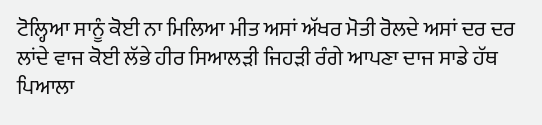ਟੋਲ੍ਹਿਆ ਸਾਨੂੰ ਕੋਈ ਨਾ ਮਿਲਿਆ ਮੀਤ ਅਸਾਂ ਅੱਖਰ ਮੋਤੀ ਰੋਲਦੇ ਅਸਾਂ ਦਰ ਦਰ ਲਾਂਦੇ ਵਾਜ ਕੋਈ ਲੱਭੇ ਹੀਰ ਸਿਆਲੜੀ ਜਿਹੜੀ ਰੰਗੇ ਆਪਣਾ ਦਾਜ ਸਾਡੇ ਹੱਥ ਪਿਆਲਾ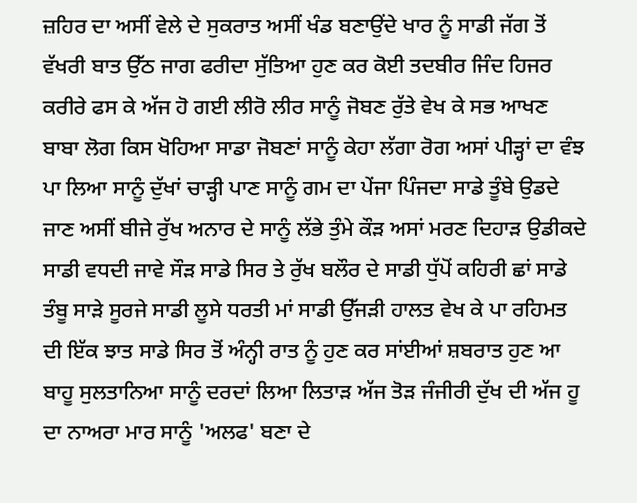ਜ਼ਹਿਰ ਦਾ ਅਸੀਂ ਵੇਲੇ ਦੇ ਸੁਕਰਾਤ ਅਸੀਂ ਖੰਡ ਬਣਾਉਂਦੇ ਖਾਰ ਨੂੰ ਸਾਡੀ ਜੱਗ ਤੋਂ ਵੱਖਰੀ ਬਾਤ ਉੱਠ ਜਾਗ ਫਰੀਦਾ ਸੁੱਤਿਆ ਹੁਣ ਕਰ ਕੋਈ ਤਦਬੀਰ ਜਿੰਦ ਹਿਜਰ ਕਰੀਰੇ ਫਸ ਕੇ ਅੱਜ ਹੋ ਗਈ ਲੀਰੋ ਲੀਰ ਸਾਨੂੰ ਜੋਬਣ ਰੁੱਤੇ ਵੇਖ ਕੇ ਸਭ ਆਖਣ ਬਾਬਾ ਲੋਗ ਕਿਸ ਖੋਹਿਆ ਸਾਡਾ ਜੋਬਣਾਂ ਸਾਨੂੰ ਕੇਹਾ ਲੱਗਾ ਰੋਗ ਅਸਾਂ ਪੀੜ੍ਹਾਂ ਦਾ ਵੰਝ ਪਾ ਲਿਆ ਸਾਨੂੰ ਦੁੱਖਾਂ ਚਾੜ੍ਹੀ ਪਾਣ ਸਾਨੂੰ ਗਮ ਦਾ ਪੇਂਜਾ ਪਿੰਜਦਾ ਸਾਡੇ ਤੂੰਬੇ ਉਡਦੇ ਜਾਣ ਅਸੀਂ ਬੀਜੇ ਰੁੱਖ ਅਨਾਰ ਦੇ ਸਾਨੂੰ ਲੱਭੇ ਤੁੰਮੇ ਕੌੜ ਅਸਾਂ ਮਰਣ ਦਿਹਾੜ ਉਡੀਕਦੇ ਸਾਡੀ ਵਧਦੀ ਜਾਵੇ ਸੌੜ ਸਾਡੇ ਸਿਰ ਤੇ ਰੁੱਖ ਬਲੌਰ ਦੇ ਸਾਡੀ ਧੁੱਪੋਂ ਕਹਿਰੀ ਛਾਂ ਸਾਡੇ ਤੰਬੂ ਸਾੜੇ ਸੂਰਜੇ ਸਾਡੀ ਲੂਸੇ ਧਰਤੀ ਮਾਂ ਸਾਡੀ ਉੱਜੜੀ ਹਾਲਤ ਵੇਖ ਕੇ ਪਾ ਰਹਿਮਤ ਦੀ ਇੱਕ ਝਾਤ ਸਾਡੇ ਸਿਰ ਤੋਂ ਅੰਨ੍ਹੀ ਰਾਤ ਨੂੰ ਹੁਣ ਕਰ ਸਾਂਈਆਂ ਸ਼ਬਰਾਤ ਹੁਣ ਆ ਬਾਹੂ ਸੁਲਤਾਨਿਆ ਸਾਨੂੰ ਦਰਦਾਂ ਲਿਆ ਲਿਤਾੜ ਅੱਜ ਤੋੜ ਜੰਜੀਰੀ ਦੁੱਖ ਦੀ ਅੱਜ ਹੂ ਦਾ ਨਾਅਰਾ ਮਾਰ ਸਾਨੂੰ 'ਅਲਫ' ਬਣਾ ਦੇ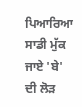ਪਿਆਰਿਆ ਸਾਡੀ ਮੁੱਕ ਜਾਏ 'ਬੇ' ਦੀ ਲੋੜ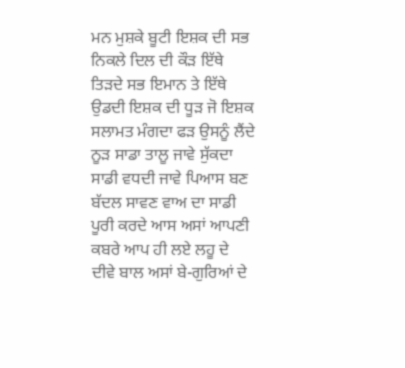ਮਨ ਮੁਸ਼ਕੇ ਬੂਟੀ ਇਸ਼ਕ ਦੀ ਸਭ ਨਿਕਲੇ ਦਿਲ ਦੀ ਕੌੜ ਇੱਥੇ ਤਿੜਦੇ ਸਭ ਇਮਾਨ ਤੇ ਇੱਥੇ ਉਡਦੀ ਇਸ਼ਕ ਦੀ ਧੂੜ ਜੋ ਇਸ਼ਕ ਸਲਾਮਤ ਮੰਗਦਾ ਫੜ ਉਸਨੂੰ ਲੈਂਦੇ ਨੂੜ ਸਾਡਾ ਤਾਲੂ ਜਾਵੇ ਸੁੱਕਦਾ ਸਾਡੀ ਵਧਦੀ ਜਾਵੇ ਪਿਆਸ ਬਣ ਬੱਦਲ ਸਾਵਣ ਵਾਅ ਦਾ ਸਾਡੀ ਪੂਰੀ ਕਰਦੇ ਆਸ ਅਸਾਂ ਆਪਣੀ ਕਬਰੇ ਆਪ ਹੀ ਲਏ ਲਹੂ ਦੇ ਦੀਵੇ ਬਾਲ ਅਸਾਂ ਬੇ-ਗੁਰਿਆਂ ਦੇ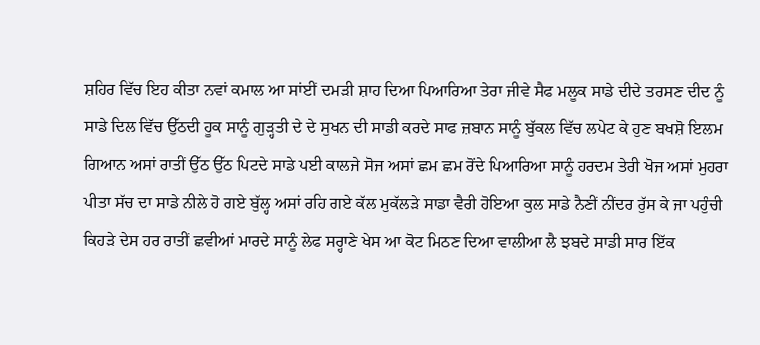ਸ਼ਹਿਰ ਵਿੱਚ ਇਹ ਕੀਤਾ ਨਵਾਂ ਕਮਾਲ ਆ ਸਾਂਈਂ ਦਮੜੀ ਸ਼ਾਹ ਦਿਆ ਪਿਆਰਿਆ ਤੇਰਾ ਜੀਵੇ ਸੈਫ ਮਲੂਕ ਸਾਡੇ ਦੀਦੇ ਤਰਸਣ ਦੀਦ ਨੂੰ ਸਾਡੇ ਦਿਲ ਵਿੱਚ ਉੱਠਦੀ ਹੂਕ ਸਾਨੂੰ ਗੁੜ੍ਹਤੀ ਦੇ ਦੇ ਸੁਖਨ ਦੀ ਸਾਡੀ ਕਰਦੇ ਸਾਫ ਜ਼ਬਾਨ ਸਾਨੂੰ ਬੁੱਕਲ ਵਿੱਚ ਲਪੇਟ ਕੇ ਹੁਣ ਬਖਸ਼ੋ ਇਲਮ ਗਿਆਨ ਅਸਾਂ ਰਾਤੀਂ ਉੱਠ ਉੱਠ ਪਿਟਦੇ ਸਾਡੇ ਪਈ ਕਾਲਜੇ ਸੋਜ ਅਸਾਂ ਛਮ ਛਮ ਰੋਂਦੇ ਪਿਆਰਿਆ ਸਾਨੂੰ ਹਰਦਮ ਤੇਰੀ ਖੋਜ ਅਸਾਂ ਮੁਹਰਾ ਪੀਤਾ ਸੱਚ ਦਾ ਸਾਡੇ ਨੀਲੇ ਹੋ ਗਏ ਬੁੱਲ੍ਹ ਅਸਾਂ ਰਹਿ ਗਏ ਕੱਲ ਮੁਕੱਲੜੇ ਸਾਡਾ ਵੈਰੀ ਹੋਇਆ ਕੁਲ ਸਾਡੇ ਨੈਣੀਂ ਨੀਂਦਰ ਰੁੱਸ ਕੇ ਜਾ ਪਹੁੰਚੀ ਕਿਹੜੇ ਦੇਸ ਹਰ ਰਾਤੀਂ ਛਵੀਆਂ ਮਾਰਦੇ ਸਾਨੂੰ ਲੇਫ ਸਰ੍ਹਾਣੇ ਖੇਸ ਆ ਕੋਟ ਮਿਠਣ ਦਿਆ ਵਾਲੀਆ ਲੈ ਝਬਦੇ ਸਾਡੀ ਸਾਰ ਇੱਕ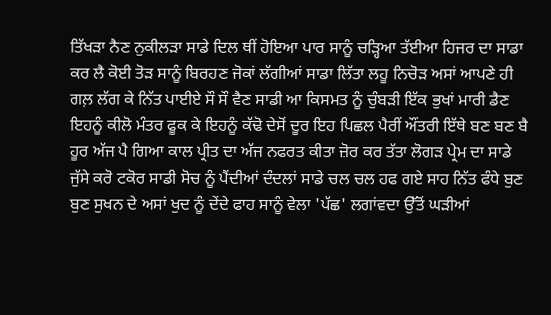ਤਿੱਖੜਾ ਨੈਣ ਨੁਕੀਲੜਾ ਸਾਡੇ ਦਿਲ ਥੀਂ ਹੋਇਆ ਪਾਰ ਸਾਨੂੰ ਚੜ੍ਹਿਆ ਤੱਈਆ ਹਿਜਰ ਦਾ ਸਾਡਾ ਕਰ ਲੈ ਕੋਈ ਤੋੜ ਸਾਨੂੰ ਬਿਰਹਣ ਜੋਕਾਂ ਲੱਗੀਆਂ ਸਾਡਾ ਲਿੱਤਾ ਲਹੂ ਨਿਚੋੜ ਅਸਾਂ ਆਪਣੇ ਹੀ ਗਲ਼ ਲੱਗ ਕੇ ਨਿੱਤ ਪਾਈਏ ਸੌ ਸੌ ਵੈਣ ਸਾਡੀ ਆ ਕਿਸਮਤ ਨੂੰ ਚੁੰਬੜੀ ਇੱਕ ਭੁਖਾਂ ਮਾਰੀ ਡੈਣ ਇਹਨੂੰ ਕੀਲੋ ਮੰਤਰ ਫੂਕ ਕੇ ਇਹਨੂੰ ਕੱਢੋ ਦੇਸੋਂ ਦੂਰ ਇਹ ਪਿਛਲ ਪੈਰੀਂ ਔਂਤਰੀ ਇੱਥੇ ਬਣ ਬਣ ਬੈ ਹੂਰ ਅੱਜ ਪੈ ਗਿਆ ਕਾਲ ਪ੍ਰੀਤ ਦਾ ਅੱਜ ਨਫਰਤ ਕੀਤਾ ਜ਼ੋਰ ਕਰ ਤੱਤਾ ਲੋਗੜ ਪ੍ਰੇਮ ਦਾ ਸਾਡੇ ਜੁੱਸੇ ਕਰੋ ਟਕੋਰ ਸਾਡੀ ਸੋਚ ਨੂੰ ਪੈਂਦੀਆਂ ਦੰਦਲਾਂ ਸਾਡੇ ਚਲ ਚਲ ਹਫ ਗਏ ਸਾਹ ਨਿੱਤ ਫੰਧੇ ਬੁਣ ਬੁਣ ਸੁਖਨ ਦੇ ਅਸਾਂ ਖੁਦ ਨੂੰ ਦੇਂਦੇ ਫਾਹ ਸਾਨੂੰ ਵੇਲਾ 'ਪੱਛ' ਲਗਾਂਵਦਾ ਉੱਤੋਂ ਘੜੀਆਂ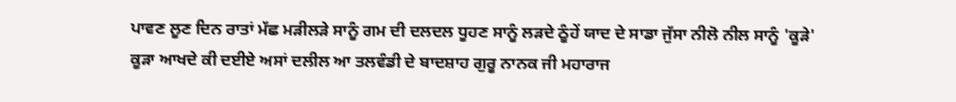ਪਾਵਣ ਲੂਣ ਦਿਨ ਰਾਤਾਂ ਮੱਛ ਮੜੀਲੜੇ ਸਾਨੂੰ ਗਮ ਦੀ ਦਲਦਲ ਧੂਹਣ ਸਾਨੂੰ ਲੜਦੇ ਠੂੰਹੇਂ ਯਾਦ ਦੇ ਸਾਡਾ ਜੁੱਸਾ ਨੀਲੋ ਨੀਲ ਸਾਨੂੰ 'ਕੂੜੇ' ਕੂੜਾ ਆਖਦੇ ਕੀ ਦਈਏ ਅਸਾਂ ਦਲੀਲ ਆ ਤਲਵੰਡੀ ਦੇ ਬਾਦਸ਼ਾਹ ਗੁਰੂ ਨਾਨਕ ਜੀ ਮਹਾਰਾਜ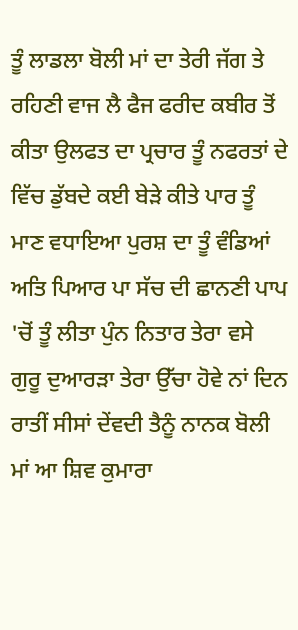ਤੂੰ ਲਾਡਲਾ ਬੋਲੀ ਮਾਂ ਦਾ ਤੇਰੀ ਜੱਗ ਤੇ ਰਹਿਣੀ ਵਾਜ ਲੈ ਫੈਜ ਫਰੀਦ ਕਬੀਰ ਤੋਂ ਕੀਤਾ ਉਲਫਤ ਦਾ ਪ੍ਰਚਾਰ ਤੂੰ ਨਫਰਤਾਂ ਦੇ ਵਿੱਚ ਡੁੱਬਦੇ ਕਈ ਬੇੜੇ ਕੀਤੇ ਪਾਰ ਤੂੰ ਮਾਣ ਵਧਾਇਆ ਪੁਰਸ਼ ਦਾ ਤੂੰ ਵੰਡਿਆਂ ਅਤਿ ਪਿਆਰ ਪਾ ਸੱਚ ਦੀ ਛਾਨਣੀ ਪਾਪ 'ਚੋਂ ਤੂੰ ਲੀਤਾ ਪੁੰਨ ਨਿਤਾਰ ਤੇਰਾ ਵਸੇ ਗੁਰੂ ਦੁਆਰੜਾ ਤੇਰਾ ਉੱਚਾ ਹੋਵੇ ਨਾਂ ਦਿਨ ਰਾਤੀਂ ਸੀਸਾਂ ਦੇਂਵਦੀ ਤੈਨੂੰ ਨਾਨਕ ਬੋਲੀ ਮਾਂ ਆ ਸ਼ਿਵ ਕੁਮਾਰਾ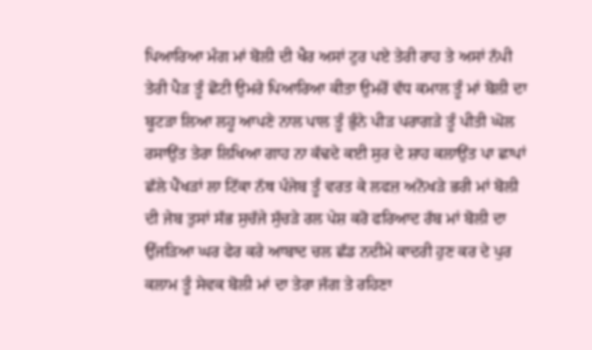ਪਿਆਰਿਆ ਮੰਗ ਮਾਂ ਬੋਲੀ ਦੀ ਖੈਰ ਅਸਾਂ ਟੁਰ ਪਏ ਤੇਰੀ ਰਾਹ ਤੇ ਅਸਾਂ ਨੱਪੀ ਤੇਰੀ ਪੈੜ ਤੂੰ ਛੋਟੀ ਉਮਰੇ ਪਿਆਰਿਆ ਕੀਤਾ ਉਮਰੋਂ ਵੱਧ ਕਮਾਲ ਤੂੰ ਮਾਂ ਬੋਲੀ ਦਾ ਬੂਟੜਾ ਲਿਆ ਲਹੂ ਆਪਣੇ ਨਾਲ ਪਾਲ ਤੂੰ ਭੁੰਨੇ ਪੀੜ ਪਰਾਗੜੇ ਤੂੰ ਪੀਤੀ ਘੋਲ ਰਸਾਉਂਤ ਤੇਰਾ ਲਿਖਿਆ ਗਾਹ ਨਾ ਕੱਢਦੇ ਕਈ ਸੁਰ ਦੇ ਸ਼ਾਹ ਕਲਾਉਂਤ ਪਾ ਛਾਪਾਂ ਛੱਲੇ ਪੈਂਖੜਾਂ ਲਾ ਟਿੱਕਾ ਨੱਥ ਪੰਜੇਬ ਤੂੰ ਵਰਤ ਕੇ ਲਫਜ਼ ਅਨੋਖੜੇ ਭਰੀ ਮਾਂ ਬੋਲੀ ਦੀ ਜੇਬ ਤੁਸਾਂ ਸੱਭ ਸੁਚੱਜੇ ਸੁੱਚੜੇ ਰਲ ਪੇਸ਼ ਕਰੋ ਫਰਿਆਦ ਰੱਬ ਮਾਂ ਬੋਲੀ ਦਾ ਉੱਜੜਿਆ ਘਰ ਫੇਰ ਕਰੇ ਆਬਾਦ ਚਲ ਛੱਡ ਨਦੀਮੇ ਕਾਦਰੀ ਹੁਣ ਕਰ ਦੇ ਪੁਰ ਕਲਾਮ ਤੂੰ ਸੇਵਕ ਬੋਲੀ ਮਾਂ ਦਾ ਤੇਰਾ ਜੱਗ ਤੇ ਰਹਿਣਾ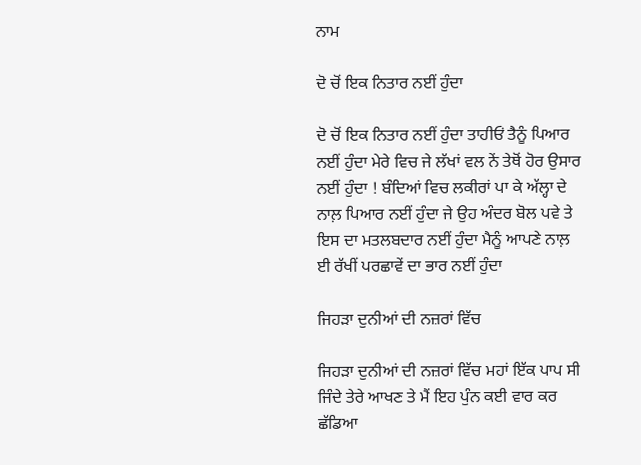ਨਾਮ

ਦੋ ਚੋਂ ਇਕ ਨਿਤਾਰ ਨਈਂ ਹੁੰਦਾ

ਦੋ ਚੋਂ ਇਕ ਨਿਤਾਰ ਨਈਂ ਹੁੰਦਾ ਤਾਹੀਓਂ ਤੈਨੂੰ ਪਿਆਰ ਨਈਂ ਹੁੰਦਾ ਮੇਰੇ ਵਿਚ ਜੇ ਲੱਖਾਂ ਵਲ ਨੇਂ ਤੇਥੋਂ ਹੋਰ ਉਸਾਰ ਨਈਂ ਹੁੰਦਾ ! ਬੰਦਿਆਂ ਵਿਚ ਲਕੀਰਾਂ ਪਾ ਕੇ ਅੱਲ੍ਹਾ ਦੇ ਨਾਲ਼ ਪਿਆਰ ਨਈਂ ਹੁੰਦਾ ਜੇ ਉਹ ਅੰਦਰ ਬੋਲ ਪਵੇ ਤੇ ਇਸ ਦਾ ਮਤਲਬਦਾਰ ਨਈਂ ਹੁੰਦਾ ਮੈਨੂੰ ਆਪਣੇ ਨਾਲ਼ ਈ ਰੱਖੀਂ ਪਰਛਾਵੇਂ ਦਾ ਭਾਰ ਨਈਂ ਹੁੰਦਾ

ਜਿਹੜਾ ਦੁਨੀਆਂ ਦੀ ਨਜ਼ਰਾਂ ਵਿੱਚ

ਜਿਹੜਾ ਦੁਨੀਆਂ ਦੀ ਨਜ਼ਰਾਂ ਵਿੱਚ ਮਹਾਂ ਇੱਕ ਪਾਪ ਸੀ ਜਿੰਦੇ ਤੇਰੇ ਆਖਣ ਤੇ ਮੈਂ ਇਹ ਪੁੰਨ ਕਈ ਵਾਰ ਕਰ ਛੱਡਿਆ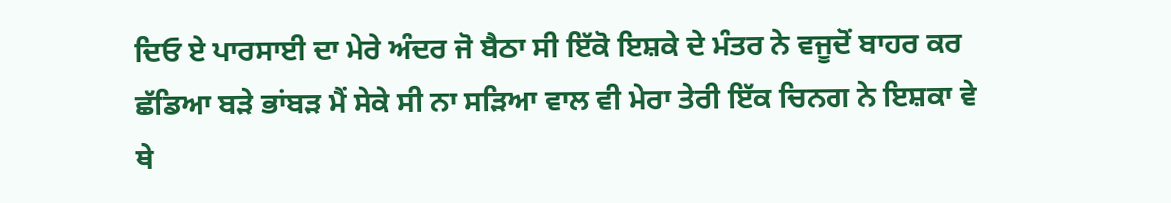ਦਿਓ ਏ ਪਾਰਸਾਈ ਦਾ ਮੇਰੇ ਅੰਦਰ ਜੋ ਬੈਠਾ ਸੀ ਇੱਕੋ ਇਸ਼ਕੇ ਦੇ ਮੰਤਰ ਨੇ ਵਜੂਦੋਂ ਬਾਹਰ ਕਰ ਛੱਡਿਆ ਬੜੇ ਭਾਂਬੜ ਮੈਂ ਸੇਕੇ ਸੀ ਨਾ ਸੜਿਆ ਵਾਲ ਵੀ ਮੇਰਾ ਤੇਰੀ ਇੱਕ ਚਿਨਗ ਨੇ ਇਸ਼ਕਾ ਵੇ ਥੇ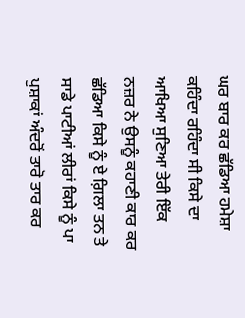ਘਰ ਬਾਰ ਕਰ ਛੱਡਿਆ ਹਮੇਸ਼ਾ ਕਹਿੰਦਾ ਰਹਿੰਦਾ ਸੀ ਕਿਸੇ ਦਾ ਆਖਿਆ ਸੁਣਿਆ ਤੇਰੀ ਇੱਕ ਨਜ਼ਰ ਨੇ ਉਸਨੂੰ ਕਹਾਣੀ ਕਾਰ ਕਰ‌ ਛੱਡਿਆ ਕਿਸੇ ਨੂੰ ਏ ਗ਼ਿਲਾ ਤਨ ਤੇ ਸਾਡੇ ਪਾਟੀਆਂ ਲੀਰਾਂ ਕਿਸੇ ਨੂੰ ਪਾ ਪੁਸ਼ਾਕਾਂ ਅੰਦਰੋਂ ਤਾਰੋ ਤਾਰ ਕਰ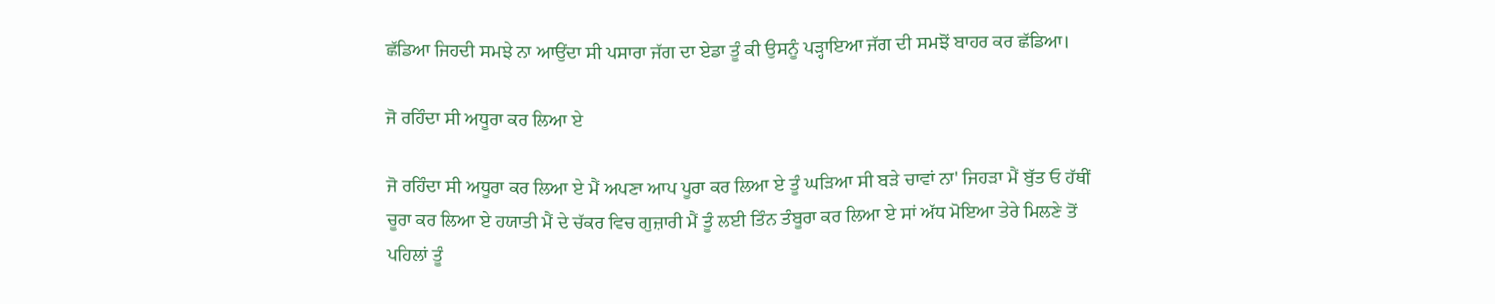ਛੱਡਿਆ ਜਿਹਦੀ ਸਮਝੇ ਨਾ ਆਉਂਦਾ ਸੀ ਪਸਾਰਾ ਜੱਗ ਦਾ ਏਡਾ ਤੂੰ ਕੀ ਉਸਨੂੰ ਪੜ੍ਹਾਇਆ ਜੱਗ ਦੀ ਸਮਝੋਂ ਬਾਹਰ ਕਰ ਛੱਡਿਆ।

ਜੋ ਰਹਿੰਦਾ ਸੀ ਅਧੂਰਾ ਕਰ ਲਿਆ ਏ

ਜੋ ਰਹਿੰਦਾ ਸੀ ਅਧੂਰਾ ਕਰ ਲਿਆ ਏ ਮੈਂ ਅਪਣਾ ਆਪ ਪੂਰਾ ਕਰ ਲਿਆ ਏ ਤੂੰ ਘੜਿਆ ਸੀ ਬੜੇ ਚਾਵਾਂ ਨਾ' ਜਿਹੜਾ ਮੈਂ ਬੁੱਤ ਓ ਹੱਥੀਂ ਚੂਰਾ ਕਰ ਲਿਆ ਏ ਹਯਾਤੀ ਮੈਂ ਦੇ ਚੱਕਰ ਵਿਚ ਗੁਜ਼ਾਰੀ ਮੈਂ ਤੂੰ ਲਈ ਤਿੰਨ ਤੰਬੂਰਾ ਕਰ ਲਿਆ ਏ ਸਾਂ ਅੱਧ ਮੋਇਆ ਤੇਰੇ ਮਿਲਣੇ ਤੋਂ ਪਹਿਲਾਂ ਤੂੰ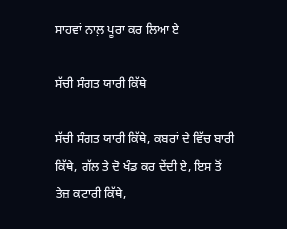ਸਾਹਵਾਂ ਨਾਲ਼ ਪੂਰਾ ਕਰ ਲਿਆ ਏ

ਸੱਚੀ ਸੰਗਤ ਯਾਰੀ ਕਿੱਥੇ

ਸੱਚੀ ਸੰਗਤ ਯਾਰੀ ਕਿੱਥੇ, ਕਬਰਾਂ ਦੇ ਵਿੱਚ ਬਾਰੀ ਕਿੱਥੇ, ਗੱਲ ਤੇ ਦੋ ਖੰਡ ਕਰ ਦੇਂਦੀ ਏ, ਇਸ ਤੋਂ ਤੇਜ਼ ਕਟਾਰੀ ਕਿੱਥੇ,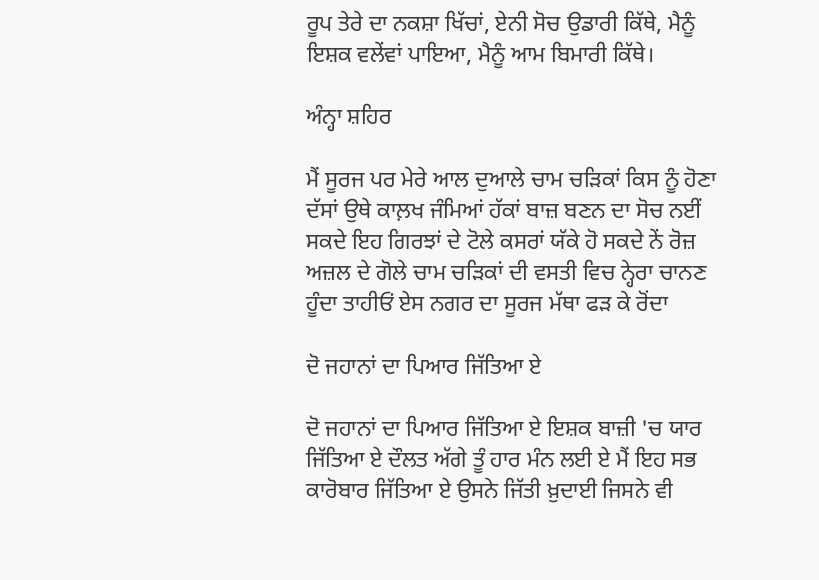ਰੂਪ ਤੇਰੇ ਦਾ ਨਕਸ਼ਾ ਖਿੱਚਾਂ, ਏਨੀ ਸੋਚ ਉਡਾਰੀ ਕਿੱਥੇ, ਮੈਨੂੰ ਇਸ਼ਕ ਵਲੇਂਵਾਂ ਪਾਇਆ, ਮੈਨੂੰ ਆਮ ਬਿਮਾਰੀ ਕਿੱਥੇ।

ਅੰਨ੍ਹਾ ਸ਼ਹਿਰ

ਮੈਂ ਸੂਰਜ ਪਰ ਮੇਰੇ ਆਲ ਦੁਆਲੇ ਚਾਮ ਚੜਿਕਾਂ ਕਿਸ ਨੂੰ ਹੋਣਾ ਦੱਸਾਂ ਉਥੇ ਕਾਲ਼ਖ ਜੰਮਿਆਂ ਹੱਕਾਂ ਬਾਜ਼ ਬਣਨ ਦਾ ਸੋਚ ਨਈਂ ਸਕਦੇ ਇਹ ਗਿਰਝਾਂ ਦੇ ਟੋਲੇ ਕਸਰਾਂ ਯੱਕੇ ਹੋ ਸਕਦੇ ਨੇਂ ਰੋਜ਼ ਅਜ਼ਲ ਦੇ ਗੋਲੇ ਚਾਮ ਚੜਿਕਾਂ ਦੀ ਵਸਤੀ ਵਿਚ ਨ੍ਹੇਰਾ ਚਾਨਣ ਹੂੰਦਾ ਤਾਹੀਓਂ ਏਸ ਨਗਰ ਦਾ ਸੂਰਜ ਮੱਥਾ ਫੜ ਕੇ ਰੋਂਦਾ

ਦੋ ਜਹਾਨਾਂ ਦਾ ਪਿਆਰ ਜਿੱਤਿਆ ਏ

ਦੋ ਜਹਾਨਾਂ ਦਾ ਪਿਆਰ ਜਿੱਤਿਆ ਏ ਇਸ਼ਕ ਬਾਜ਼ੀ 'ਚ ਯਾਰ ਜਿੱਤਿਆ ਏ ਦੌਲਤ ਅੱਗੇ ਤੂੰ ਹਾਰ ਮੰਨ ਲਈ ਏ ਮੈਂ ਇਹ ਸਭ ਕਾਰੋਬਾਰ ਜਿੱਤਿਆ ਏ ਉਸਨੇ ਜਿੱਤੀ ਖ਼ੁਦਾਈ ਜਿਸਨੇ ਵੀ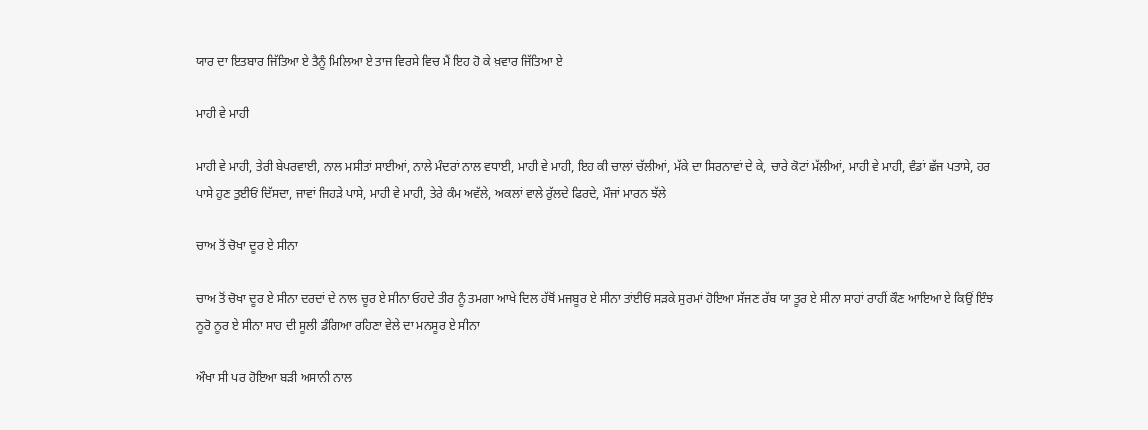ਯਾਰ ਦਾ ਇਤਬਾਰ ਜਿੱਤਿਆ ਏ ਤੈਨੂੰ ਮਿਲਿਆ ਏ ਤਾਜ ਵਿਰਸੇ ਵਿਚ ਮੈਂ ਇਹ ਹੋ ਕੇ ਖ਼ਵਾਰ ਜਿੱਤਿਆ ਏ

ਮਾਹੀ ਵੇ ਮਾਹੀ

ਮਾਹੀ ਵੇ ਮਾਹੀ, ਤੇਰੀ ਬੇਪਰਵਾਈ, ਨਾਲ ਮਸੀਤਾਂ ਸਾਈਆਂ, ਨਾਲੇ ਮੰਦਰਾਂ ਨਾਲ ਵਧਾਈ, ਮਾਹੀ ਵੇ ਮਾਹੀ, ਇਹ ਕੀ ਚਾਲਾਂ ਚੱਲੀਆਂ, ਮੱਕੇ ਦਾ ਸਿਰਨਾਵਾਂ ਦੇ ਕੇ, ਚਾਰੇ ਕੋਟਾਂ ਮੱਲੀਆਂ, ਮਾਹੀ ਵੇ ਮਾਹੀ, ਵੰਡਾਂ ਛੱਜ ਪਤਾਸੇ, ਹਰ ਪਾਸੇ ਹੁਣ ਤੁਈਓਂ ਦਿੱਸਦਾ, ਜਾਵਾਂ ਜਿਹੜੇ ਪਾਸੇ, ਮਾਹੀ ਵੇ ਮਾਹੀ, ਤੇਰੇ ਕੰਮ ਅਵੱਲੇ, ਅਕਲਾਂ ਵਾਲੇ ਰੁੱਲਦੇ ਫਿਰਦੇ, ਮੌਜਾਂ ਮਾਰਨ ਝੱਲੇ

ਚਾਅ ਤੋਂ ਚੋਖਾ ਦੂਰ ਏ ਸੀਨਾ

ਚਾਅ ਤੋਂ ਚੋਖਾ ਦੂਰ ਏ ਸੀਨਾ ਦਰਦਾਂ ਦੇ ਨਾਲ ਚੂਰ ਏ ਸੀਨਾ ਓਹਦੇ ਤੀਰ ਨੂੰ ਤਮਗਾ ਆਖੇ ਦਿਲ ਹੱਥੋਂ ਮਜਬੂਰ ਏ ਸੀਨਾ ਤਾਂਈਓਂ ਸੜਕੇ ਸੁਰਮਾਂ ਹੋਇਆ ਸੱਜਣ ਰੱਬ ਯਾ ਤੂਰ ਏ ਸੀਨਾ ਸਾਹਾਂ ਰਾਹੀਂ ਕੌਣ ਆਇਆ ਏ ਕਿਉਂ ਇੰਝ ਨੂਰੋ ਨੂਰ ਏ ਸੀਨਾ ਸਾਹ ਦੀ ਸੂਲੀ ਡੰਗਿਆ ਰਹਿਣਾ ਵੇਲੇ ਦਾ ਮਨਸੂਰ ਏ ਸੀਨਾ

ਔਖਾ ਸੀ ਪਰ ਹੋਇਆ ਬੜੀ ਅਸਾਨੀ ਨਾਲ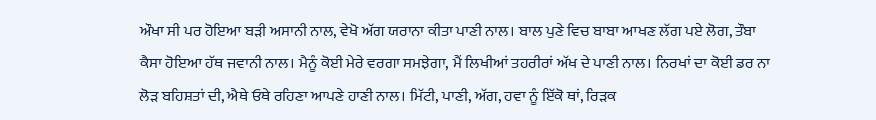ਔਖਾ ਸੀ ਪਰ ਹੋਇਆ ਬੜੀ ਅਸਾਨੀ ਨਾਲ, ਵੇਖੋ ਅੱਗ ਯਰਾਨਾ ਕੀਤਾ ਪਾਣੀ ਨਾਲ। ਬਾਲ ਪੁਣੇ ਵਿਚ ਬਾਬਾ ਆਖਣ ਲੱਗ ਪਏ ਲੋਗ, ਤੌਬਾ ਕੈਸਾ ਹੋਇਆ ਹੱਥ ਜਵਾਨੀ ਨਾਲ। ਮੈਨੂੰ ਕੋਈ ਮੇਰੇ ਵਰਗਾ ਸਮਝੇਗਾ, ਮੈਂ ਲਿਖੀਆਂ ਤਹਰੀਰਾਂ ਅੱਖ ਦੇ ਪਾਣੀ ਨਾਲ। ਨਿਰਖਾਂ ਦਾ ਕੋਈ ਡਰ ਨਾ ਲੋੜ ਬਹਿਸ਼ਤਾਂ ਦੀ, ਐਥੇ ਓਥੇ ਰਹਿਣਾ ਆਪਣੇ ਹਾਣੀ ਨਾਲ। ਮਿੱਟੀ, ਪਾਣੀ, ਅੱਗ, ਹਵਾ ਨੂੰ ਇੱਕੋ ਥਾਂ, ਰਿੜਕ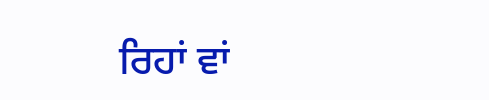ਰਿਹਾਂ ਵਾਂ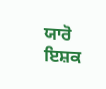ਯਾਰੋ ਇਸ਼ਕ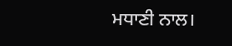ਮਧਾਣੀ ਨਾਲ।